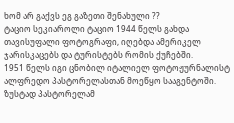ხომ არ გაქვს ეგ გაზეთი შენახული ??
ტაციო სეკიაროლი ტაციო 1944 წელს გახდა თავისუფალი ფოტოგრაფი, იღებდა ამერიკელ ჯარისკაცებს და ტურისტებს რომის ქუჩებში.
1951 წელს იგი ცნობილ იტალიელ ფოტოჟურნალისტ ალფრედო პასტორელასთან მოეწყო სააგენტოში.
ზუსტად პასტორელამ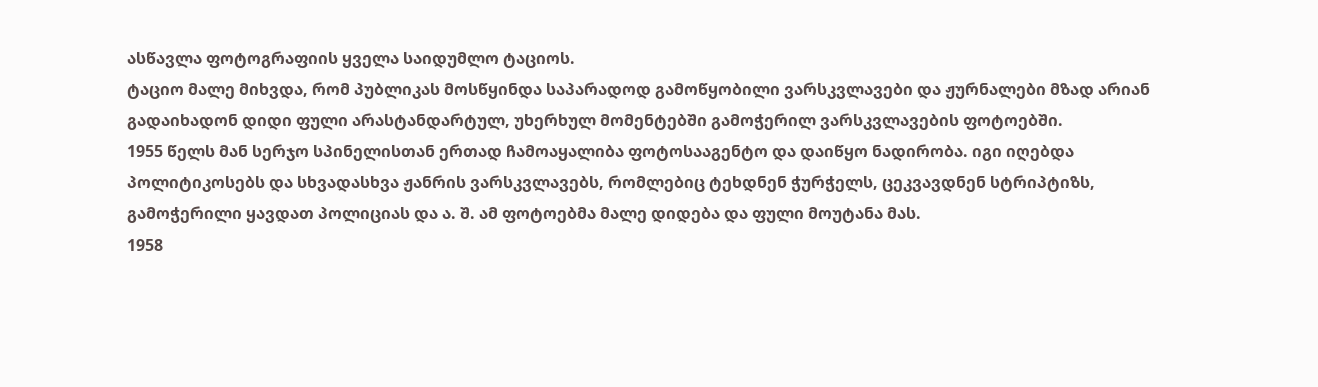ასწავლა ფოტოგრაფიის ყველა საიდუმლო ტაციოს.
ტაციო მალე მიხვდა, რომ პუბლიკას მოსწყინდა საპარადოდ გამოწყობილი ვარსკვლავები და ჟურნალები მზად არიან
გადაიხადონ დიდი ფული არასტანდარტულ, უხერხულ მომენტებში გამოჭერილ ვარსკვლავების ფოტოებში.
1955 წელს მან სერჯო სპინელისთან ერთად ჩამოაყალიბა ფოტოსააგენტო და დაიწყო ნადირობა. იგი იღებდა
პოლიტიკოსებს და სხვადასხვა ჟანრის ვარსკვლავებს, რომლებიც ტეხდნენ ჭურჭელს, ცეკვავდნენ სტრიპტიზს,
გამოჭერილი ყავდათ პოლიციას და ა. შ. ამ ფოტოებმა მალე დიდება და ფული მოუტანა მას.
1958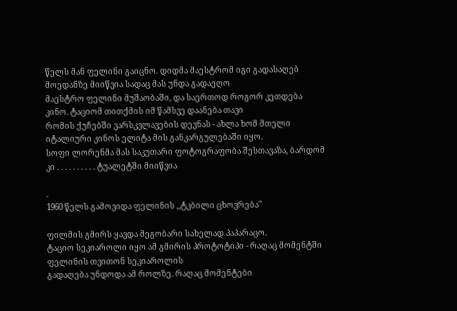წელს მან ფელინი გაიცნო. დიდმა მაესტრომ იგი გადასაღებ მოედანზე მიიწვია სადაც მას უნდა გადაეღო
მაესტრო ფელინი მუშაობაში, და საერთოდ როგორ კეთდება კინო. ტაციომ თითქმის იმ წამსვე დაანება თავი
რომის ქუჩებში ვარსკვლავების დევნას - ახლა ხომ მთელი იტალიური კინოს ელიტა მის განკარგულებაში იყო.
სოფი ლორენმა მას საკუთარი ფოტოგრაფობა შესთავაზა, ბარდომ კი . . . . . . . . . . ტუალეტში მიიწვია

.
1960 წელს გამოვიდა ფელინის ,,ტკბილი ცხოვრება"

ფილმის გმირს ყავდა მეგობარი სახელად პაპარაცო.
ტაციო სეკიაროლი იყო ამ გმირის პროტოტიპი - რაღაც მომენტში ფელინის თვითონ სეკიაროლის
გადაღება უნდოდა ამ როლზე. რაღაც მომენტები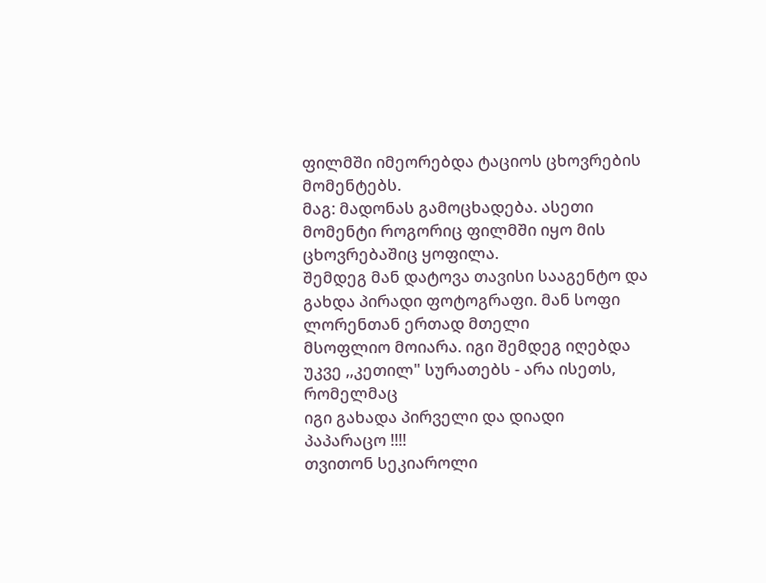ფილმში იმეორებდა ტაციოს ცხოვრების მომენტებს.
მაგ: მადონას გამოცხადება. ასეთი მომენტი როგორიც ფილმში იყო მის ცხოვრებაშიც ყოფილა.
შემდეგ მან დატოვა თავისი სააგენტო და გახდა პირადი ფოტოგრაფი. მან სოფი ლორენთან ერთად მთელი
მსოფლიო მოიარა. იგი შემდეგ იღებდა უკვე ,,კეთილ" სურათებს - არა ისეთს, რომელმაც
იგი გახადა პირველი და დიადი პაპარაცო !!!!
თვითონ სეკიაროლი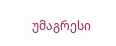უმაგრესი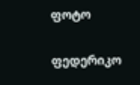ფოტო

ფედერიკო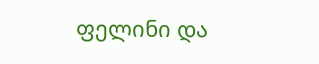ფელინი და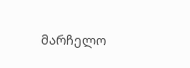მარჩელო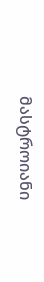მასტროიანი